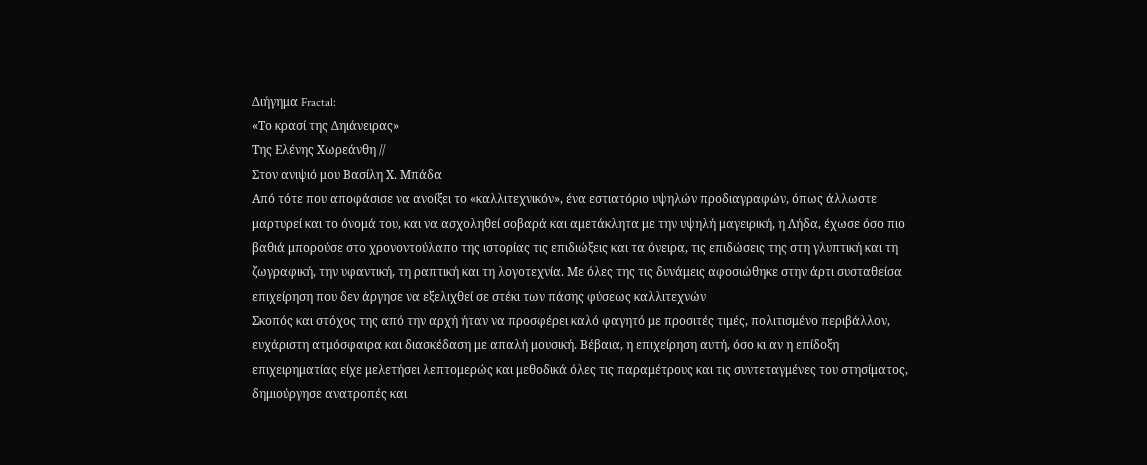Διήγημα Fractal:
«Το κρασί της Δηιάνειρας»
Της Ελένης Χωρεάνθη //
Στον ανιψιό μου Βασίλη Χ. Μπάδα
Από τότε που αποφάσισε να ανοίξει το «καλλιτεχνικόν», ένα εστιατόριο υψηλών προδιαγραφών, όπως άλλωστε μαρτυρεί και το όνομά του, και να ασχοληθεί σοβαρά και αμετάκλητα με την υψηλή μαγειρική, η Λήδα, έχωσε όσο πιο βαθιά μπορούσε στο χρονοντούλαπο της ιστορίας τις επιδιώξεις και τα όνειρα, τις επιδώσεις της στη γλυπτική και τη ζωγραφική, την υφαντική, τη ραπτική και τη λογοτεχνία. Με όλες της τις δυνάμεις αφοσιώθηκε στην άρτι συσταθείσα επιχείρηση που δεν άργησε να εξελιχθεί σε στέκι των πάσης φύσεως καλλιτεχνών
Σκοπός και στόχος της από την αρχή ήταν να προσφέρει καλό φαγητό με προσιτές τιμές, πολιτισμένο περιβάλλον, ευχάριστη ατμόσφαιρα και διασκέδαση με απαλή μουσική. Βέβαια, η επιχείρηση αυτή, όσο κι αν η επίδοξη επιχειρηματίας είχε μελετήσει λεπτομερώς και μεθοδικά όλες τις παραμέτρους και τις συντεταγμένες του στησίματος, δημιούργησε ανατροπές και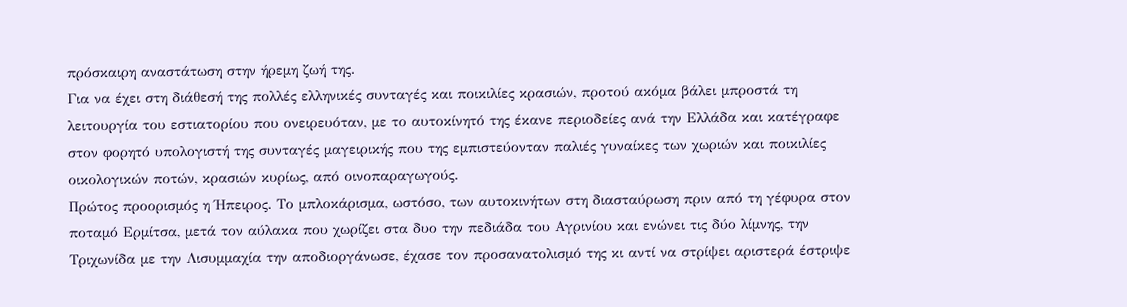πρόσκαιρη αναστάτωση στην ήρεμη ζωή της.
Για να έχει στη διάθεσή της πολλές ελληνικές συνταγές και ποικιλίες κρασιών, προτού ακόμα βάλει μπροστά τη λειτουργία του εστιατορίου που ονειρευόταν, με το αυτοκίνητό της έκανε περιοδείες ανά την Ελλάδα και κατέγραφε στον φορητό υπολογιστή της συνταγές μαγειρικής που της εμπιστεύονταν παλιές γυναίκες των χωριών και ποικιλίες οικολογικών ποτών, κρασιών κυρίως, από οινοπαραγωγούς.
Πρώτος προορισμός η Ήπειρος. Το μπλοκάρισμα, ωστόσο, των αυτοκινήτων στη διασταύρωση πριν από τη γέφυρα στον ποταμό Ερμίτσα, μετά τον αύλακα που χωρίζει στα δυο την πεδιάδα του Αγρινίου και ενώνει τις δύο λίμνης, την Τριχωνίδα με την Λισυμμαχία την αποδιοργάνωσε, έχασε τον προσανατολισμό της κι αντί να στρίψει αριστερά έστριψε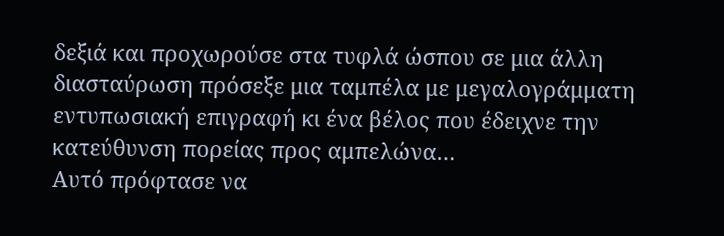δεξιά και προχωρούσε στα τυφλά ώσπου σε μια άλλη διασταύρωση πρόσεξε μια ταμπέλα με μεγαλογράμματη εντυπωσιακή επιγραφή κι ένα βέλος που έδειχνε την κατεύθυνση πορείας προς αμπελώνα…
Αυτό πρόφτασε να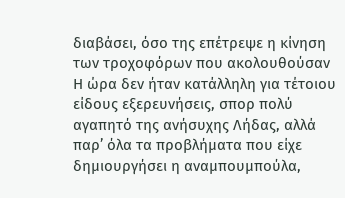διαβάσει, όσο της επέτρεψε η κίνηση των τροχοφόρων που ακολουθούσαν Η ώρα δεν ήταν κατάλληλη για τέτοιου είδους εξερευνήσεις, σπορ πολύ αγαπητό της ανήσυχης Λήδας, αλλά παρ’ όλα τα προβλήματα που είχε δημιουργήσει η αναμπουμπούλα,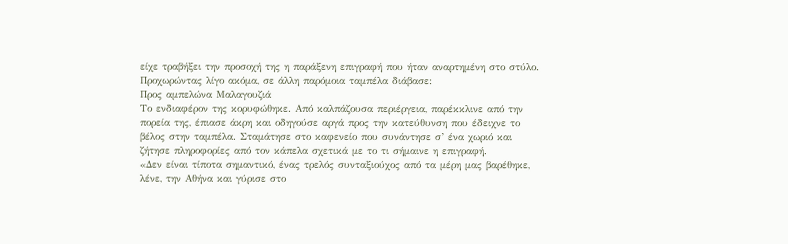είχε τραβήξει την προσοχή της η παράξενη επιγραφή που ήταν αναρτημένη στο στύλο. Προχωρώντας λίγο ακόμα, σε άλλη παρόμοια ταμπέλα διάβασε:
Προς αμπελώνα Μαλαγουζιά
Το ενδιαφέρον της κορυφώθηκε. Από καλπάζουσα περιέργεια, παρέκκλινε από την πορεία της, έπιασε άκρη και οδηγούσε αργά προς την κατεύθυνση που έδειχνε το βέλος στην ταμπέλα. Σταμάτησε στο καφενείο που συνάντησε σ’ ένα χωριό και ζήτησε πληροφορίες από τον κάπελα σχετικά με το τι σήμαινε η επιγραφή.
«Δεν είναι τίποτα σημαντικό, ένας τρελός συνταξιούχος από τα μέρη μας βαρέθηκε, λένε, την Αθήνα και γύρισε στο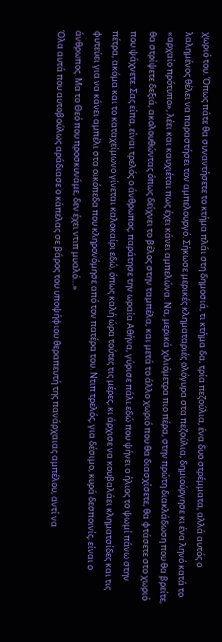χωριό του. Όπως πάτε θα συναντήσετε το κτήμα πλάι στη δημοσιά, τι κτήμα δα, τρία πεζούλια, ένα δυο στρέμματα, αλλά αυτός ο λαλημένος θέλει να παραστήσει τον αμπελουργό. Σήκωσε μερικές κληματαριές ολόγυρα στα πεζούλια, δημιούργησε κι ένα ληνό κατά το «αρχαίο πρότυπο», λέει και καυχιέται πως έχει κάνει αμπελώνα. Να, μερικά χιλιόμετρα πιο πέρα, στην πρώτη διακλάδωση που θα βρείτε, θα στρίψετε δεξιά, ακολουθώντας όπως δείχνει το βέλος στην ταμπέλα, και μετά το άλλο χωριό που θα διασχίσετε, θα φτάσετε στο χωριό που ψάχνετε. Σας είπα, είναι τρελός ο άνθρωπος, παράτησε την ωραία Αθήνα, γύρισε πάλι εδώ που ψήνει ο ήλιος το ψωμί πάνω στην πέτρα, ακόμα και το καταχείμωνο γίνεται καλοκαίρι εδώ, όπως καλή ώρα τούτες τις μέρες, κι άρχισε να κουβαλάει κληματσίδες και τις φυτεύει για να κάνει αμπέλι στα οικόπεδα που κληρονόμησε από τον πατέρα του. Ντιπ τρελός, για δέσιμο, κυρά δεσποινίς, είναι ο άνθρωπος. Μα το Θεό που προσκυνάμε, δεν έχει ντιπ μυαλό…»
Όλα αυτά που αυτοβούλως αράδιασε ο κάπελας σε βάρος του υποψήφιου θεραπευτή της πανάρχαιας αμπέλου, αντί να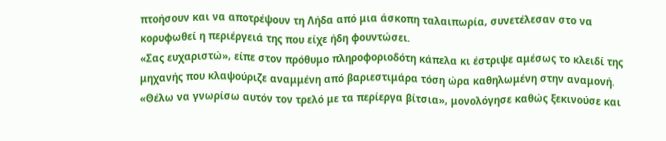πτοήσουν και να αποτρέψουν τη Λήδα από μια άσκοπη ταλαιπωρία, συνετέλεσαν στο να κορυφωθεί η περιέργειά της που είχε ήδη φουντώσει.
«Σας ευχαριστώ», είπε στον πρόθυμο πληροφοριοδότη κάπελα κι έστριψε αμέσως το κλειδί της μηχανής που κλαψούριζε αναμμένη από βαριεστιμάρα τόση ώρα καθηλωμένη στην αναμονή. «Θέλω να γνωρίσω αυτόν τον τρελό με τα περίεργα βίτσια», μονολόγησε καθώς ξεκινούσε και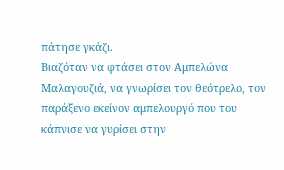πάτησε γκάζι.
Βιαζόταν να φτάσει στον Αμπελώνα Μαλαγουζιά, να γνωρίσει τον θεότρελο, τον παράξενο εκείνον αμπελουργό που του κάπνισε να γυρίσει στην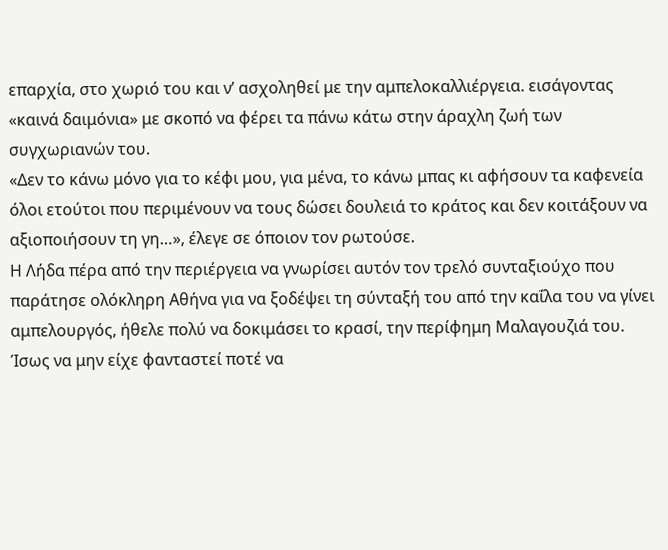επαρχία, στο χωριό του και ν’ ασχοληθεί με την αμπελοκαλλιέργεια. εισάγοντας «καινά δαιμόνια» με σκοπό να φέρει τα πάνω κάτω στην άραχλη ζωή των συγχωριανών του.
«Δεν το κάνω μόνο για το κέφι μου, για μένα, το κάνω μπας κι αφήσουν τα καφενεία όλοι ετούτοι που περιμένουν να τους δώσει δουλειά το κράτος και δεν κοιτάξουν να αξιοποιήσουν τη γη…», έλεγε σε όποιον τον ρωτούσε.
Η Λήδα πέρα από την περιέργεια να γνωρίσει αυτόν τον τρελό συνταξιούχο που παράτησε ολόκληρη Αθήνα για να ξοδέψει τη σύνταξή του από την καΐλα του να γίνει αμπελουργός, ήθελε πολύ να δοκιμάσει το κρασί, την περίφημη Μαλαγουζιά του.
Ίσως να μην είχε φανταστεί ποτέ να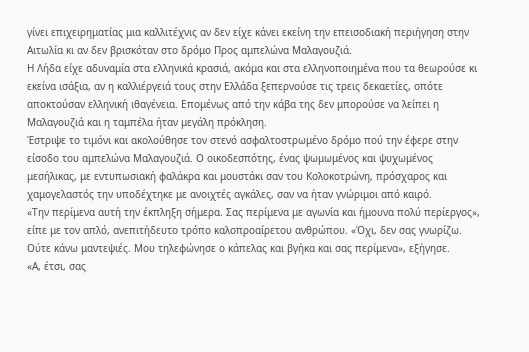γίνει επιχειρηματίας μια καλλιτέχνις αν δεν είχε κάνει εκείνη την επεισοδιακή περιήγηση στην Αιτωλία κι αν δεν βρισκόταν στο δρόμο Προς αμπελώνα Μαλαγουζιά.
Η Λήδα είχε αδυναμία στα ελληνικά κρασιά, ακόμα και στα ελληνοποιημένα που τα θεωρούσε κι εκείνα ισάξια, αν η καλλιέργειά τους στην Ελλάδα ξεπερνούσε τις τρεις δεκαετίες, οπότε αποκτούσαν ελληνική ιθαγένεια. Επομένως από την κάβα της δεν μπορούσε να λείπει η Μαλαγουζιά και η ταμπέλα ήταν μεγάλη πρόκληση.
Έστριψε το τιμόνι και ακολούθησε τον στενό ασφαλτοστρωμένο δρόμο πού την έφερε στην είσοδο του αμπελώνα Μαλαγουζιά. Ο οικοδεσπότης, ένας ψωμωμένος και ψυχωμένος μεσήλικας, με εντυπωσιακή φαλάκρα και μουστάκι σαν του Κολοκοτρώνη, πρόσχαρος και χαμογελαστός την υποδέχτηκε με ανοιχτές αγκάλες, σαν να ήταν γνώριμοι από καιρό.
«Την περίμενα αυτή την έκπληξη σήμερα. Σας περίμενα με αγωνία και ήμουνα πολύ περίεργος», είπε με τον απλό, ανεπιτήδευτο τρόπο καλοπροαίρετου ανθρώπου. «Όχι, δεν σας γνωρίζω. Ούτε κάνω μαντεψιές. Μου τηλεφώνησε ο κάπελας και βγήκα και σας περίμενα», εξήγησε.
«Α, έτσι, σας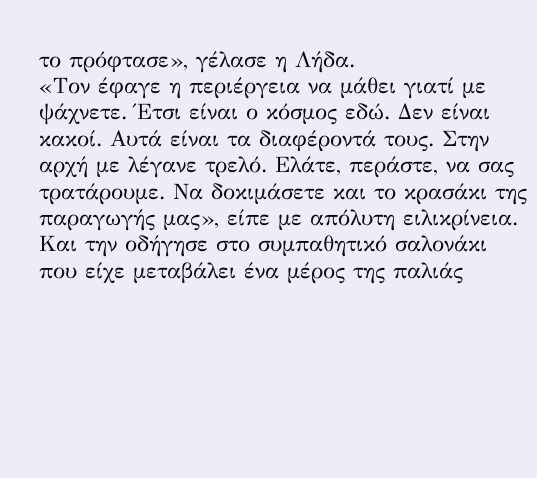το πρόφτασε», γέλασε η Λήδα.
«Τον έφαγε η περιέργεια να μάθει γιατί με ψάχνετε. Έτσι είναι ο κόσμος εδώ. Δεν είναι κακοί. Αυτά είναι τα διαφέροντά τους. Στην αρχή με λέγανε τρελό. Ελάτε, περάστε, να σας τρατάρουμε. Να δοκιμάσετε και το κρασάκι της παραγωγής μας», είπε με απόλυτη ειλικρίνεια.
Και την οδήγησε στο συμπαθητικό σαλονάκι που είχε μεταβάλει ένα μέρος της παλιάς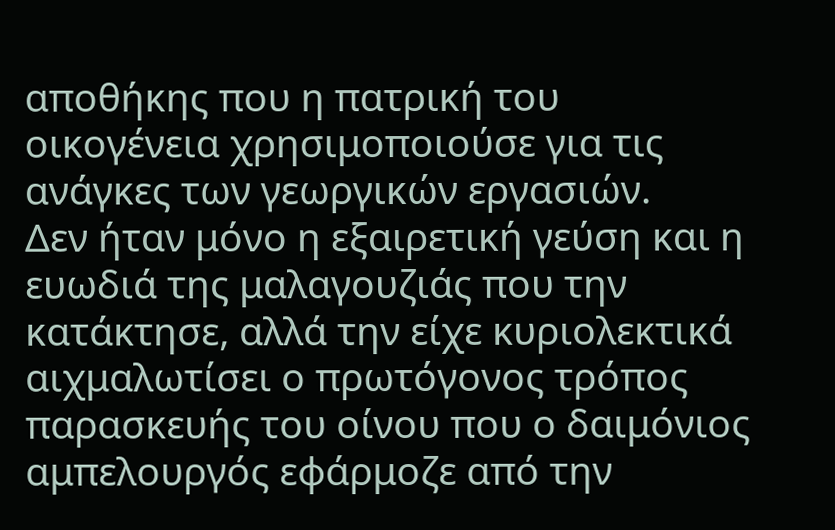αποθήκης που η πατρική του οικογένεια χρησιμοποιούσε για τις ανάγκες των γεωργικών εργασιών.
Δεν ήταν μόνο η εξαιρετική γεύση και η ευωδιά της μαλαγουζιάς που την κατάκτησε, αλλά την είχε κυριολεκτικά αιχμαλωτίσει ο πρωτόγονος τρόπος παρασκευής του οίνου που ο δαιμόνιος αμπελουργός εφάρμοζε από την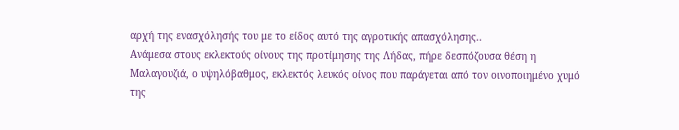αρχή της ενασχόλησής του με το είδος αυτό της αγροτικής απασχόλησης..
Ανάμεσα στους εκλεκτούς οίνους της προτίμησης της Λήδας, πήρε δεσπόζουσα θέση η Μαλαγουζιά, ο υψηλόβαθμος, εκλεκτός λευκός οίνος που παράγεται από τον οινοποιημένο χυμό της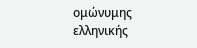ομώνυμης ελληνικής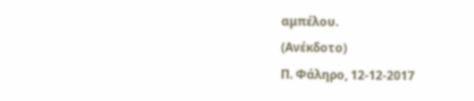αμπέλου.
(Ανέκδοτο)
Π. Φάληρο, 12-12-2017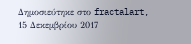Δημοσιεύτηκε στο fractalart, 15 Δεκεμβρίου 2017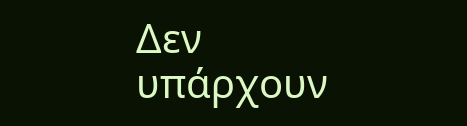Δεν υπάρχουν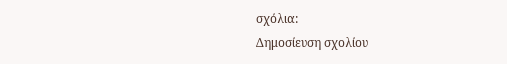σχόλια:
Δημοσίευση σχολίου